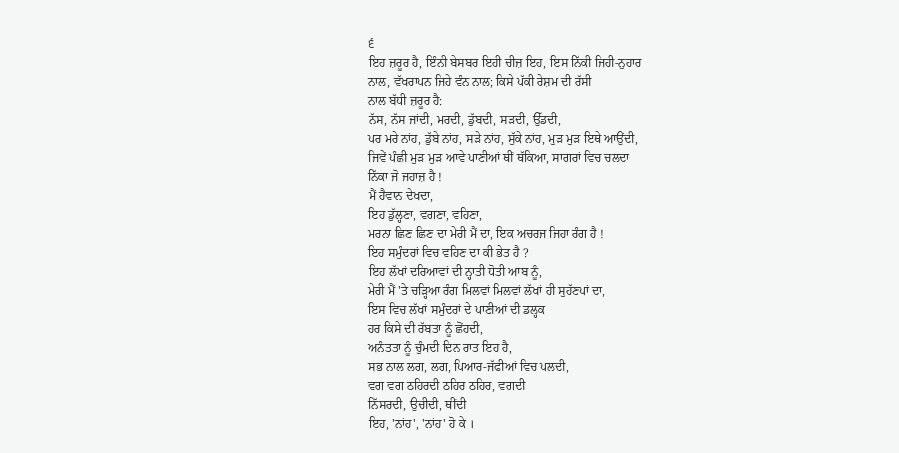੬
ਇਹ ਜ਼ਰੂਰ ਹੈ, ਇੰਨੀ ਬੇਸਬਰ ਇਹੀ ਚੀਜ਼ ਇਹ, ਇਸ ਨਿੱਕੀ ਜਿਹੀ-ਨੁਹਾਰ
ਨਾਲ, ਵੱਖਰਾਪਨ ਜਿਹੇ ਵੰਨ ਨਾਲ; ਕਿਸੇ ਪੱਕੀ ਰੇਸ਼ਮ ਦੀ ਰੱਸੀ
ਨਾਲ ਬੱਧੀ ਜ਼ਰੂਰ ਹੈ:
ਨੱਸ, ਨੱਸ ਜਾਂਦੀ, ਮਰਦੀ, ਡੁੱਬਦੀ, ਸੜਦੀ, ਉੱਡਦੀ,
ਪਰ ਮਰੇ ਨਾਂਹ, ਡੁੱਬੇ ਨਾਂਹ, ਸੜੇ ਨਾਂਹ, ਸੁੱਕੇ ਨਾਂਹ, ਮੁੜ ਮੁੜ ਇਥੇ ਆਉਂਦੀ,
ਜਿਵੇਂ ਪੰਛੀ ਮੁੜ ਮੁੜ ਆਵੇ ਪਾਣੀਆਂ ਥੀਂ ਥੱਕਿਆ, ਸਾਗਰਾਂ ਵਿਚ ਚਲਦਾ
ਨਿੱਕਾ ਜੋ ਜਹਾਜ਼ ਹੈ !
ਮੈਂ ਹੈਵਾਨ ਦੇਖਦਾ,
ਇਹ ਡੁੱਲ੍ਹਣਾ, ਵਗਣਾ, ਵਹਿਣਾ,
ਮਰਨਾ ਛਿਣ ਛਿਣ ਦਾ ਮੇਰੀ ਮੈਂ ਦਾ, ਇਕ ਅਚਰਜ ਜਿਹਾ ਰੰਗ ਹੈ !
ਇਹ ਸਮੁੰਦਰਾਂ ਵਿਚ ਵਹਿਣ ਦਾ ਕੀ ਭੇਤ ਹੈ ?
ਇਹ ਲੱਖਾਂ ਦਰਿਆਵਾਂ ਦੀ ਨ੍ਹਾਤੀ ਧੋਤੀ ਆਬ ਨੂੰ,
ਮੇਰੀ ਮੈਂ 'ਤੇ ਚੜ੍ਹਿਆ ਰੰਗ ਮਿਲਵਾਂ ਮਿਲਵਾਂ ਲੱਖਾਂ ਹੀ ਸੁਹੱਣਪਾਂ ਦਾ,
ਇਸ ਵਿਚ ਲੱਖਾਂ ਸਮੁੰਦਰਾਂ ਦੇ ਪਾਣੀਆਂ ਦੀ ਡਲ੍ਹਕ
ਹਰ ਕਿਸੇ ਦੀ ਰੱਬਤਾ ਨੂੰ ਛੋਂਹਦੀ,
ਅਨੰਤਤਾ ਨੂੰ ਚੁੰਮਦੀ ਦਿਨ ਰਾਤ ਇਹ ਹੈ,
ਸਭ ਨਾਲ ਲਗ, ਲਗ, ਪਿਆਰ-ਜੱਫੀਆਂ ਵਿਚ ਪਲਦੀ,
ਵਗ ਵਗ ਠਹਿਰਦੀ ਠਹਿਰ ਠਹਿਰ, ਵਗਦੀ
ਨਿੱਸਰਦੀ, ਉਚੀਦੀ, ਥੀਂਦੀ
ਇਹ, 'ਨਾਂਹ', 'ਨਾਂਹ' ਹੋ ਕੇ ।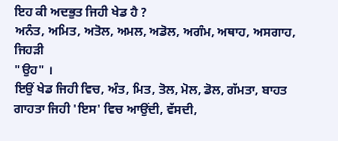ਇਹ ਕੀ ਅਦਭੁਤ ਜਿਹੀ ਖੇਡ ਹੈ ?
ਅਨੰਤ, ਅਮਿਤ, ਅਤੋਲ, ਅਮਲ, ਅਡੋਲ, ਅਗੰਮ, ਅਥਾਹ, ਅਸਗਾਹ, ਜਿਹੜੀ
"ਉਹ" ।
ਇਉਂ ਖੇਡ ਜਿਹੀ ਵਿਚ, ਅੰਤ, ਮਿਤ, ਤੋਲ, ਮੋਲ, ਡੋਲ, ਗੱਮਤਾ, ਬਾਹਤ
ਗਾਹਤਾ ਜਿਹੀ 'ਇਸ' ਵਿਚ ਆਉਂਦੀ, ਵੱਸਦੀ,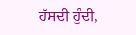ਹੱਸਦੀ ਹੁੰਦੀ,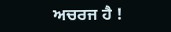ਅਚਰਜ ਹੈ !